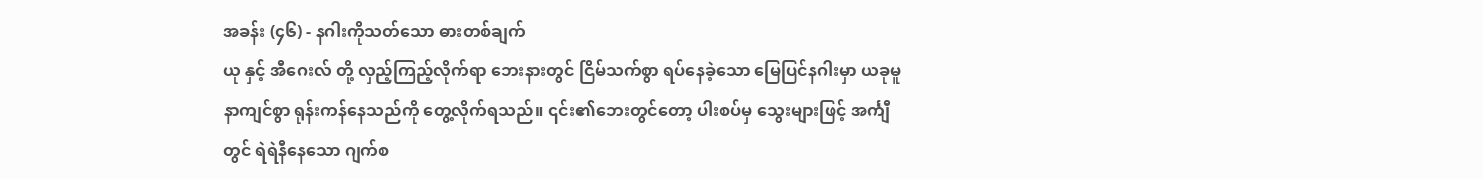အခန်း (၄၆) - နဂါးကိုသတ်သော ဓားတစ်ချက်
ယု နှင့် အီဂေးလ် တို့ လှည့်ကြည့်လိုက်ရာ ဘေးနားတွင် ငြိမ်သက်စွာ ရပ်နေခဲ့သော မြေပြင်နဂါးမှာ ယခုမူ နာကျင်စွာ ရုန်းကန်နေသည်ကို တွေ့လိုက်ရသည်။ ၎င်း၏ဘေးတွင်တော့ ပါးစပ်မှ သွေးများဖြင့် အင်္ကျီတွင် ရဲရဲနီနေသော ဂျက်စ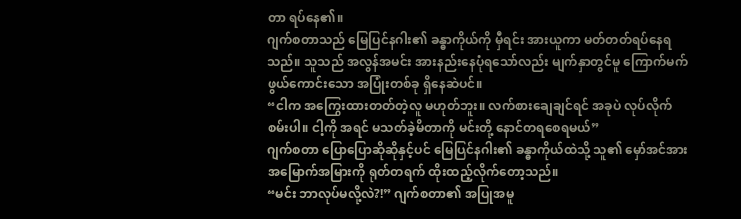တာ ရပ်နေ၏။
ဂျက်စတာသည် မြေပြင်နဂါး၏ ခန္ဓာကိုယ်ကို မှီရင်း အားယူကာ မတ်တတ်ရပ်နေရသည်။ သူသည် အလွန်အမင်း အားနည်းနေပုံရသော်လည်း မျက်နှာတွင်မူ ကြောက်မက်ဖွယ်ကောင်းသော အပြုံးတစ်ခု ရှိနေဆဲပင်။
“ငါက အကြွေးထားတတ်တဲ့လူ မဟုတ်ဘူး။ လက်စားချေချင်ရင် အခုပဲ လုပ်လိုက်စမ်းပါ။ ငါ့ကို အရင် မသတ်ခဲ့မိတာကို မင်းတို့ နောင်တရစေရမယ်”
ဂျက်စတာ ပြောပြောဆိုဆိုနှင့်ပင် မြေပြင်နဂါး၏ ခန္ဓာကိုယ်ထဲသို့ သူ၏ မှော်အင်အား အမြောက်အမြားကို ရုတ်တရက် ထိုးထည့်လိုက်တော့သည်။
“မင်း ဘာလုပ်မလို့လဲ?!” ဂျက်စတာ၏ အပြုအမူ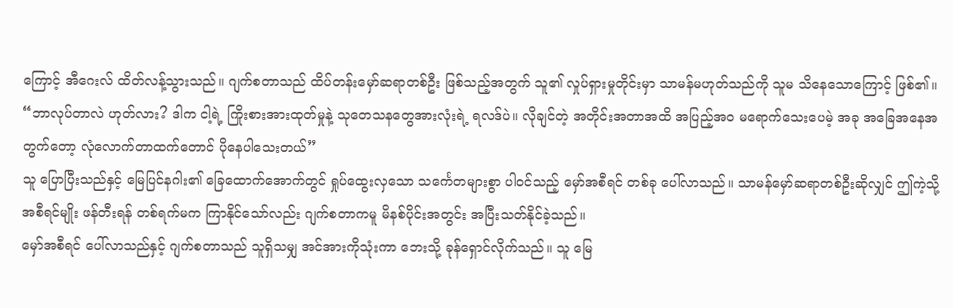ကြောင့် အီဂေးလ် ထိတ်လန့်သွားသည်။ ဂျက်စတာသည် ထိပ်တန်းမှော်ဆရာတစ်ဦး ဖြစ်သည့်အတွက် သူ၏ လှုပ်ရှားမှုတိုင်းမှာ သာမန်မဟုတ်သည်ကို သူမ သိနေသောကြောင့် ဖြစ်၏။
“ဘာလုပ်တာလဲ ဟုတ်လား? ဒါက ငါ့ရဲ့ ကြိုးစားအားထုတ်မှုနဲ့ သုတေသနတွေအားလုံးရဲ့ ရလဒ်ပဲ။ လိုချင်တဲ့ အတိုင်းအတာအထိ အပြည့်အဝ မရောက်သေးပေမဲ့ အခု အခြေအနေအတွက်တော့ လုံလောက်တာထက်တောင် ပိုနေပါသေးတယ်”
သူ ပြောပြီးသည်နှင့် မြေပြင်နဂါး၏ ခြေထောက်အောက်တွင် ရှုပ်ထွေးလှသော သင်္ကေတများစွာ ပါဝင်သည့် မှော်အစီရင် တစ်ခု ပေါ်လာသည်။ သာမန်မှော်ဆရာတစ်ဦးဆိုလျှင် ဤကဲ့သို့ အစီရင်မျိုး ဖန်တီးရန် တစ်ရက်မက ကြာနိုင်သော်လည်း ဂျက်စတာကမူ မိနစ်ပိုင်းအတွင်း အပြီးသတ်နိုင်ခဲ့သည်။
မှော်အစီရင် ပေါ်လာသည်နှင့် ဂျက်စတာသည် သူရှိသမျှ အင်အားကိုသုံးကာ ဘေးသို့ ခုန်ရှောင်လိုက်သည်။ သူ မြေ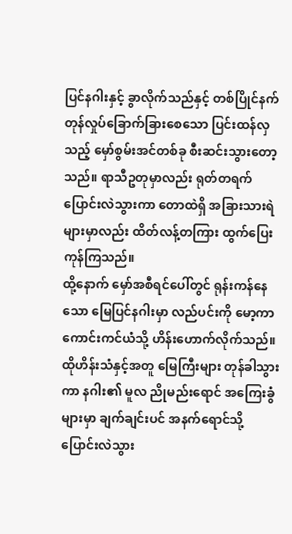ပြင်နဂါးနှင့် ခွာလိုက်သည်နှင့် တစ်ပြိုင်နက် တုန်လှုပ်ခြောက်ခြားစေသော ပြင်းထန်လှသည့် မှော်စွမ်းအင်တစ်ခု စီးဆင်းသွားတော့သည်။ ရာသီဥတုမှာလည်း ရုတ်တရက် ပြောင်းလဲသွားကာ တောထဲရှိ အခြားသားရဲများမှာလည်း ထိတ်လန့်တကြား ထွက်ပြေးကုန်ကြသည်။
ထို့နောက် မှော်အစီရင်ပေါ်တွင် ရုန်းကန်နေသော မြေပြင်နဂါးမှာ လည်ပင်းကို မော့ကာ ကောင်းကင်ယံသို့ ဟိန်းဟောက်လိုက်သည်။ ထိုဟိန်းသံနှင့်အတူ မြေကြီးများ တုန်ခါသွားကာ နဂါး၏ မူလ ညိုမည်းရောင် အကြေးခွံများမှာ ချက်ချင်းပင် အနက်ရောင်သို့ ပြောင်းလဲသွား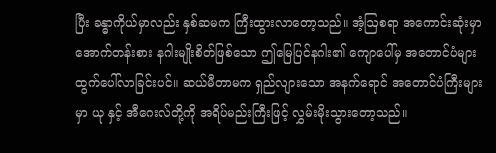ပြီး ခန္ဓာကိုယ်မှာလည်း နှစ်ဆမက ကြီးထွားလာတော့သည်။ အံ့ဩစရာ အကောင်းဆုံးမှာ အောက်တန်းစား နဂါးမျိုးစိတ်ဖြစ်သော ဤမြေပြင်နဂါး၏ ကျောပေါ်မှ အတောင်ပံများ ထွက်ပေါ်လာခြင်းပင်။ ဆယ်မီတာမက ရှည်လျားသော အနက်ရောင် အတောင်ပံကြီးများမှာ ယု နှင့် အီဂေးလ်တို့ကို အရိပ်မည်းကြီးဖြင့် လွှမ်းမိုးသွားတော့သည်။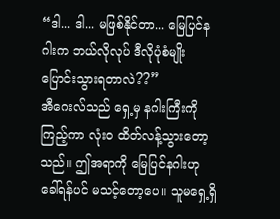“ဒါ... ဒါ... မဖြစ်နိုင်တာ... မြေပြင်နဂါးက ဘယ်လိုလုပ် ဒီလိုပုံစံမျိုး ပြောင်းသွားရတာလဲ??”
အီဂေးလ်သည် ရှေ့မှ နဂါးကြီးကို ကြည့်ကာ လုံးဝ ထိတ်လန့်သွားတော့သည်။ ဤအရာကို မြေပြင်နဂါးဟု ခေါ်ရန်ပင် မသင့်တော့ပေ။ သူမရှေ့ရှိ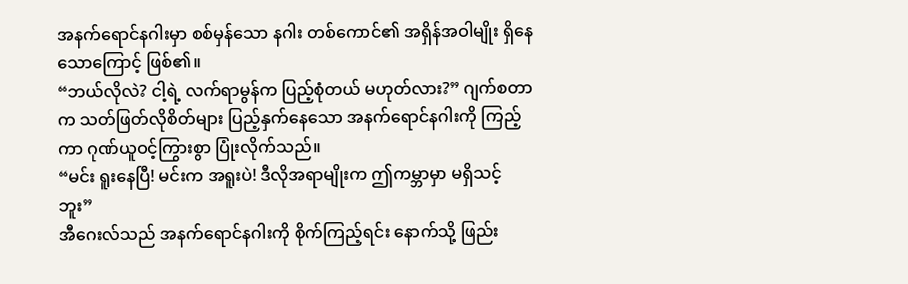အနက်ရောင်နဂါးမှာ စစ်မှန်သော နဂါး တစ်ကောင်၏ အရှိန်အဝါမျိုး ရှိနေသောကြောင့် ဖြစ်၏။
“ဘယ်လိုလဲ? ငါ့ရဲ့ လက်ရာမွန်က ပြည့်စုံတယ် မဟုတ်လား?” ဂျက်စတာက သတ်ဖြတ်လိုစိတ်များ ပြည့်နှက်နေသော အနက်ရောင်နဂါးကို ကြည့်ကာ ဂုဏ်ယူဝင့်ကြွားစွာ ပြုံးလိုက်သည်။
“မင်း ရူးနေပြီ! မင်းက အရူးပဲ! ဒီလိုအရာမျိုးက ဤကမ္ဘာမှာ မရှိသင့်ဘူး”
အီဂေးလ်သည် အနက်ရောင်နဂါးကို စိုက်ကြည့်ရင်း နောက်သို့ ဖြည်း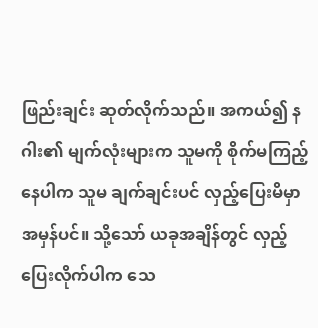ဖြည်းချင်း ဆုတ်လိုက်သည်။ အကယ်၍ နဂါး၏ မျက်လုံးများက သူမကို စိုက်မကြည့်နေပါက သူမ ချက်ချင်းပင် လှည့်ပြေးမိမှာ အမှန်ပင်။ သို့သော် ယခုအချိန်တွင် လှည့်ပြေးလိုက်ပါက သေ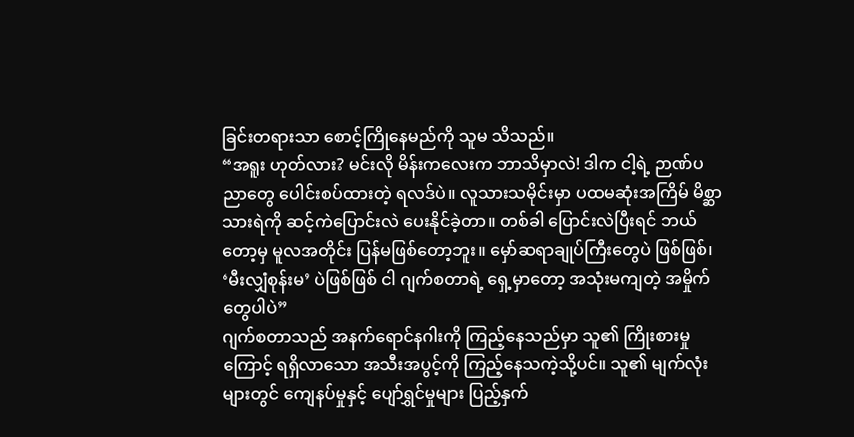ခြင်းတရားသာ စောင့်ကြိုနေမည်ကို သူမ သိသည်။
“အရူး ဟုတ်လား? မင်းလို မိန်းကလေးက ဘာသိမှာလဲ! ဒါက ငါ့ရဲ့ ဉာဏ်ပညာတွေ ပေါင်းစပ်ထားတဲ့ ရလဒ်ပဲ။ လူသားသမိုင်းမှာ ပထမဆုံးအကြိမ် မိစ္ဆာသားရဲကို ဆင့်ကဲပြောင်းလဲ ပေးနိုင်ခဲ့တာ။ တစ်ခါ ပြောင်းလဲပြီးရင် ဘယ်တော့မှ မူလအတိုင်း ပြန်မဖြစ်တော့ဘူး။ မှော်ဆရာချုပ်ကြီးတွေပဲ ဖြစ်ဖြစ်၊ ‘မီးလျှံစုန်းမ’ ပဲဖြစ်ဖြစ် ငါ ဂျက်စတာရဲ့ ရှေ့မှာတော့ အသုံးမကျတဲ့ အမှိုက်တွေပါပဲ”
ဂျက်စတာသည် အနက်ရောင်နဂါးကို ကြည့်နေသည်မှာ သူ၏ ကြိုးစားမှုကြောင့် ရရှိလာသော အသီးအပွင့်ကို ကြည့်နေသကဲ့သို့ပင်။ သူ၏ မျက်လုံးများတွင် ကျေနပ်မှုနှင့် ပျော်ရွှင်မှုများ ပြည့်နှက်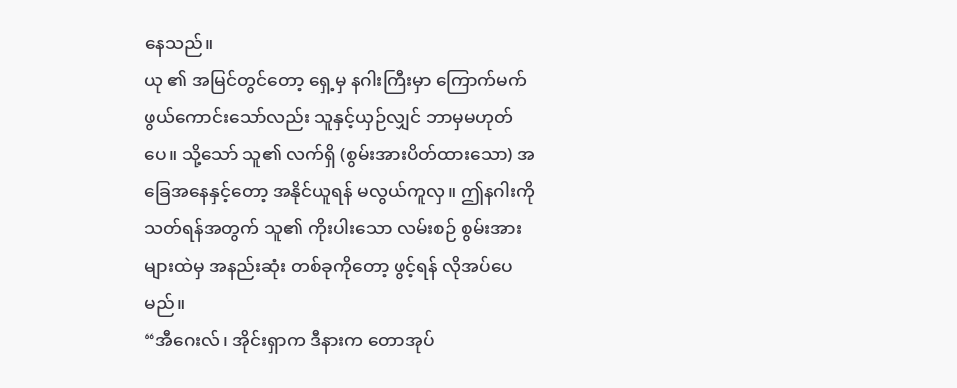နေသည်။
ယု ၏ အမြင်တွင်တော့ ရှေ့မှ နဂါးကြီးမှာ ကြောက်မက်ဖွယ်ကောင်းသော်လည်း သူနှင့်ယှဉ်လျှင် ဘာမှမဟုတ်ပေ။ သို့သော် သူ၏ လက်ရှိ (စွမ်းအားပိတ်ထားသော) အခြေအနေနှင့်တော့ အနိုင်ယူရန် မလွယ်ကူလှ။ ဤနဂါးကို သတ်ရန်အတွက် သူ၏ ကိုးပါးသော လမ်းစဉ် စွမ်းအားများထဲမှ အနည်းဆုံး တစ်ခုကိုတော့ ဖွင့်ရန် လိုအပ်ပေမည်။
“အီဂေးလ်၊ အိုင်းရှာက ဒီနားက တောအုပ်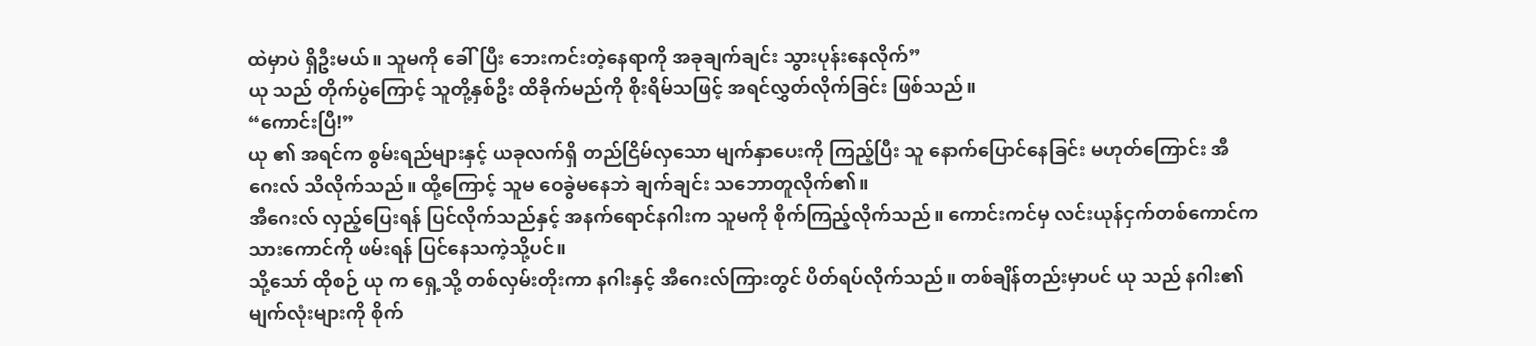ထဲမှာပဲ ရှိဦးမယ်။ သူမကို ခေါ်ပြီး ဘေးကင်းတဲ့နေရာကို အခုချက်ချင်း သွားပုန်းနေလိုက်”
ယု သည် တိုက်ပွဲကြောင့် သူတို့နှစ်ဦး ထိခိုက်မည်ကို စိုးရိမ်သဖြင့် အရင်လွှတ်လိုက်ခြင်း ဖြစ်သည်။
“ကောင်းပြီ!”
ယု ၏ အရင်က စွမ်းရည်များနှင့် ယခုလက်ရှိ တည်ငြိမ်လှသော မျက်နှာပေးကို ကြည့်ပြီး သူ နောက်ပြောင်နေခြင်း မဟုတ်ကြောင်း အီဂေးလ် သိလိုက်သည်။ ထို့ကြောင့် သူမ ဝေခွဲမနေဘဲ ချက်ချင်း သဘောတူလိုက်၏။
အီဂေးလ် လှည့်ပြေးရန် ပြင်လိုက်သည်နှင့် အနက်ရောင်နဂါးက သူမကို စိုက်ကြည့်လိုက်သည်။ ကောင်းကင်မှ လင်းယုန်ငှက်တစ်ကောင်က သားကောင်ကို ဖမ်းရန် ပြင်နေသကဲ့သို့ပင်။
သို့သော် ထိုစဉ် ယု က ရှေ့သို့ တစ်လှမ်းတိုးကာ နဂါးနှင့် အီဂေးလ်ကြားတွင် ပိတ်ရပ်လိုက်သည်။ တစ်ချိန်တည်းမှာပင် ယု သည် နဂါး၏ မျက်လုံးများကို စိုက်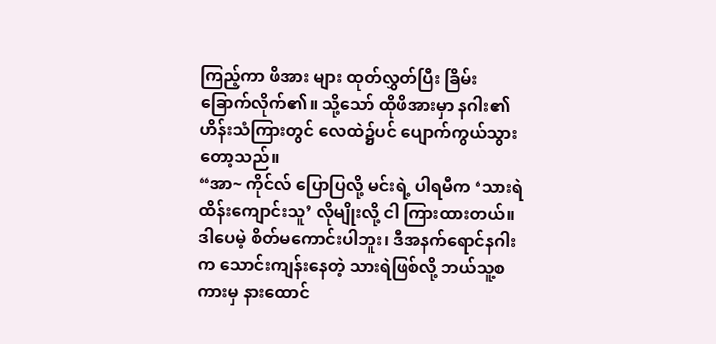ကြည့်ကာ ဖိအား များ ထုတ်လွှတ်ပြီး ခြိမ်းခြောက်လိုက်၏။ သို့သော် ထိုဖိအားမှာ နဂါး၏ ဟိန်းသံကြားတွင် လေထဲ၌ပင် ပျောက်ကွယ်သွားတော့သည်။
“အာ~ ကိုင်လ် ပြောပြလို့ မင်းရဲ့ ပါရမီက ‘သားရဲထိန်းကျောင်းသူ’ လိုမျိုးလို့ ငါ ကြားထားတယ်။ ဒါပေမဲ့ စိတ်မကောင်းပါဘူး၊ ဒီအနက်ရောင်နဂါးက သောင်းကျန်းနေတဲ့ သားရဲဖြစ်လို့ ဘယ်သူ့စကားမှ နားထောင်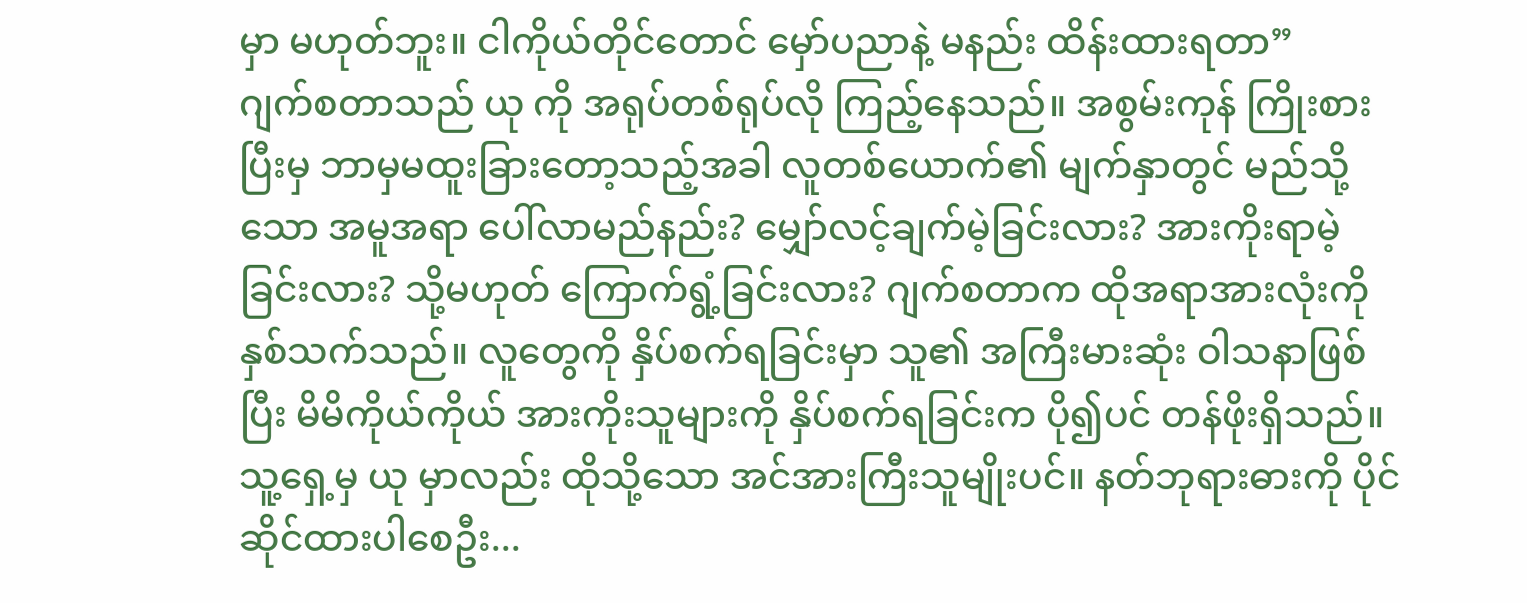မှာ မဟုတ်ဘူး။ ငါကိုယ်တိုင်တောင် မှော်ပညာနဲ့ မနည်း ထိန်းထားရတာ”
ဂျက်စတာသည် ယု ကို အရုပ်တစ်ရုပ်လို ကြည့်နေသည်။ အစွမ်းကုန် ကြိုးစားပြီးမှ ဘာမှမထူးခြားတော့သည့်အခါ လူတစ်ယောက်၏ မျက်နှာတွင် မည်သို့သော အမူအရာ ပေါ်လာမည်နည်း? မျှော်လင့်ချက်မဲ့ခြင်းလား? အားကိုးရာမဲ့ခြင်းလား? သို့မဟုတ် ကြောက်ရွံ့ခြင်းလား? ဂျက်စတာက ထိုအရာအားလုံးကို နှစ်သက်သည်။ လူတွေကို နှိပ်စက်ရခြင်းမှာ သူ၏ အကြီးမားဆုံး ဝါသနာဖြစ်ပြီး မိမိကိုယ်ကိုယ် အားကိုးသူများကို နှိပ်စက်ရခြင်းက ပို၍ပင် တန်ဖိုးရှိသည်။
သူ့ရှေ့မှ ယု မှာလည်း ထိုသို့သော အင်အားကြီးသူမျိုးပင်။ နတ်ဘုရားဓားကို ပိုင်ဆိုင်ထားပါစေဦး...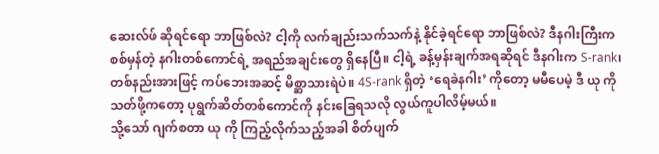ဆေးလ်ဖ် ဆိုရင်ရော ဘာဖြစ်လဲ? ငါ့ကို လက်ချည်းသက်သက်နဲ့ နိုင်ခဲ့ရင်ရော ဘာဖြစ်လဲ? ဒီနဂါးကြီးက စစ်မှန်တဲ့ နဂါးတစ်ကောင်ရဲ့ အရည်အချင်းတွေ ရှိနေပြီ။ ငါ့ရဲ့ ခန့်မှန်းချက်အရဆိုရင် ဒီနဂါးက S-rank၊ တစ်နည်းအားဖြင့် ကပ်ဘေးအဆင့် မိစ္ဆာသားရဲပဲ။ 4S-rank ရှိတဲ့ ‘ရေခဲနဂါး’ ကိုတော့ မမီပေမဲ့ ဒီ ယု ကို သတ်ဖို့ကတော့ ပုရွက်ဆိတ်တစ်ကောင်ကို နင်းခြေရသလို လွယ်ကူပါလိမ့်မယ်။
သို့သော် ဂျက်စတာ ယု ကို ကြည့်လိုက်သည့်အခါ စိတ်ပျက်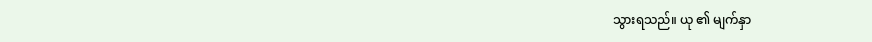သွားရသည်။ ယု ၏ မျက်နှာ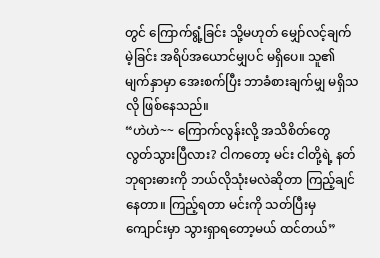တွင် ကြောက်ရွံ့ခြင်း သို့မဟုတ် မျှော်လင့်ချက်မဲ့ခြင်း အရိပ်အယောင်မျှပင် မရှိပေ။ သူ၏ မျက်နှာမှာ အေးစက်ပြီး ဘာခံစားချက်မျှ မရှိသလို ဖြစ်နေသည်။
“ဟဲဟဲ~~ ကြောက်လွန်းလို့ အသိစိတ်တွေ လွတ်သွားပြီလား? ငါကတော့ မင်း ငါတို့ရဲ့ နတ်ဘုရားဓားကို ဘယ်လိုသုံးမလဲဆိုတာ ကြည့်ချင်နေတာ။ ကြည့်ရတာ မင်းကို သတ်ပြီးမှ ကျောင်းမှာ သွားရှာရတော့မယ် ထင်တယ်”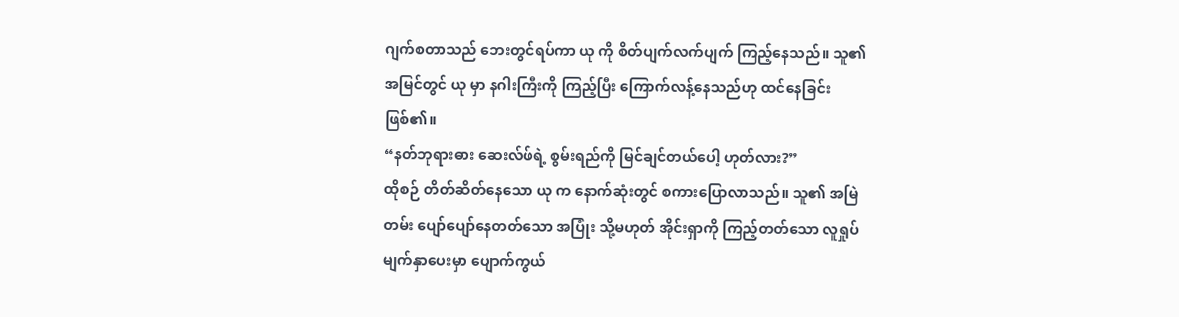ဂျက်စတာသည် ဘေးတွင်ရပ်ကာ ယု ကို စိတ်ပျက်လက်ပျက် ကြည့်နေသည်။ သူ၏အမြင်တွင် ယု မှာ နဂါးကြီးကို ကြည့်ပြီး ကြောက်လန့်နေသည်ဟု ထင်နေခြင်း ဖြစ်၏။
“နတ်ဘုရားဓား ဆေးလ်ဖ်ရဲ့ စွမ်းရည်ကို မြင်ချင်တယ်ပေါ့ ဟုတ်လား?”
ထိုစဉ် တိတ်ဆိတ်နေသော ယု က နောက်ဆုံးတွင် စကားပြောလာသည်။ သူ၏ အမြဲတမ်း ပျော်ပျော်နေတတ်သော အပြုံး သို့မဟုတ် အိုင်းရှာကို ကြည့်တတ်သော လူရှုပ်မျက်နှာပေးမှာ ပျောက်ကွယ်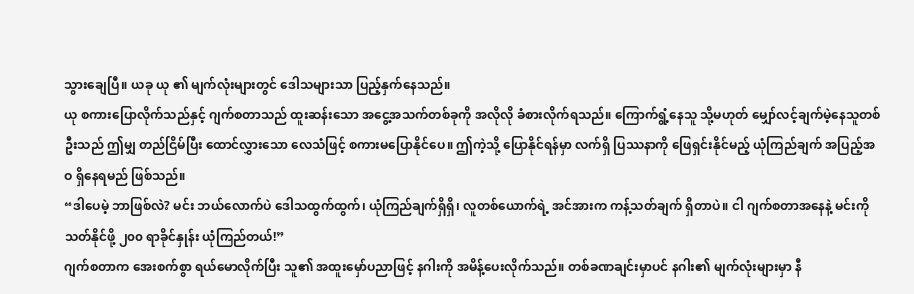သွားချေပြီ။ ယခု ယု ၏ မျက်လုံးများတွင် ဒေါသများသာ ပြည့်နှက်နေသည်။
ယု စကားပြောလိုက်သည်နှင့် ဂျက်စတာသည် ထူးဆန်းသော အငွေ့အသက်တစ်ခုကို အလိုလို ခံစားလိုက်ရသည်။ ကြောက်ရွံ့နေသူ သို့မဟုတ် မျှော်လင့်ချက်မဲ့နေသူတစ်ဦးသည် ဤမျှ တည်ငြိမ်ပြီး ထောင်လွှားသော လေသံဖြင့် စကားမပြောနိုင်ပေ။ ဤကဲ့သို့ ပြောနိုင်ရန်မှာ လက်ရှိ ပြဿနာကို ဖြေရှင်းနိုင်မည့် ယုံကြည်ချက် အပြည့်အဝ ရှိနေရမည် ဖြစ်သည်။
“ဒါပေမဲ့ ဘာဖြစ်လဲ? မင်း ဘယ်လောက်ပဲ ဒေါသထွက်ထွက်၊ ယုံကြည်ချက်ရှိရှိ၊ လူတစ်ယောက်ရဲ့ အင်အားက ကန့်သတ်ချက် ရှိတာပဲ။ ငါ ဂျက်စတာအနေနဲ့ မင်းကို သတ်နိုင်ဖို့ ၂၀၀ ရာခိုင်နှုန်း ယုံကြည်တယ်!”
ဂျက်စတာက အေးစက်စွာ ရယ်မောလိုက်ပြီး သူ၏ အထူးမှော်ပညာဖြင့် နဂါးကို အမိန့်ပေးလိုက်သည်။ တစ်ခဏချင်းမှာပင် နဂါး၏ မျက်လုံးများမှာ နီ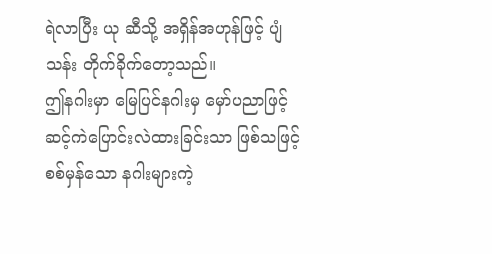ရဲလာပြီး ယု ဆီသို့ အရှိန်အဟုန်ဖြင့် ပျံသန်း တိုက်ခိုက်တော့သည်။
ဤနဂါးမှာ မြေပြင်နဂါးမှ မှော်ပညာဖြင့် ဆင့်ကဲပြောင်းလဲထားခြင်းသာ ဖြစ်သဖြင့် စစ်မှန်သော နဂါးများကဲ့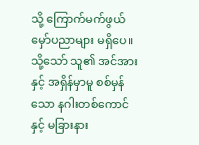သို့ ကြောက်မက်ဖွယ် မှော်ပညာများ မရှိပေ။ သို့သော် သူ၏ အင်အားနှင့် အရှိန်မှာမူ စစ်မှန်သော နဂါးတစ်ကောင်နှင့် မခြားနား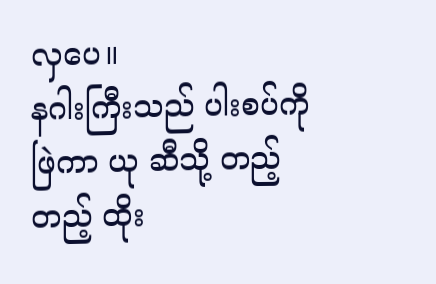လှပေ။
နဂါးကြီးသည် ပါးစပ်ကို ဖြဲကာ ယု ဆီသို့ တည့်တည့် ထိုး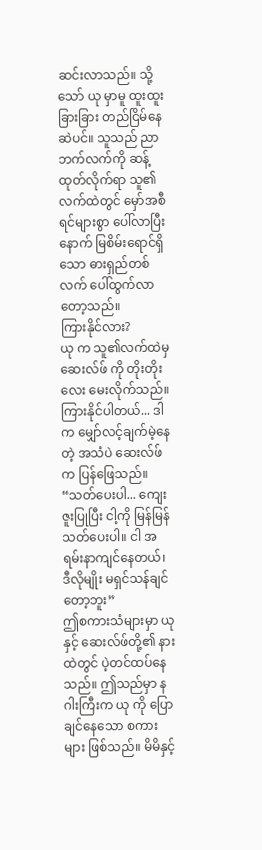ဆင်းလာသည်။ သို့သော် ယု မှာမူ ထူးထူးခြားခြား တည်ငြိမ်နေဆဲပင်။ သူသည် ညာဘက်လက်ကို ဆန့်ထုတ်လိုက်ရာ သူ၏လက်ထဲတွင် မှော်အစီရင်များစွာ ပေါ်လာပြီးနောက် မြစိမ်းရောင်ရှိသော ဓားရှည်တစ်လက် ပေါ်ထွက်လာတော့သည်။
ကြားနိုင်လား?
ယု က သူ၏လက်ထဲမှ ဆေးလ်ဖ် ကို တိုးတိုးလေး မေးလိုက်သည်။
ကြားနိုင်ပါတယ်... ဒါက မျှော်လင့်ချက်မဲ့နေတဲ့ အသံပဲ ဆေးလ်ဖ်က ပြန်ဖြေသည်။
“သတ်ပေးပါ... ကျေးဇူးပြုပြီး ငါ့ကို မြန်မြန်သတ်ပေးပါ။ ငါ အရမ်းနာကျင်နေတယ်၊ ဒီလိုမျိုး မရှင်သန်ချင်တော့ဘူး”
ဤစကားသံများမှာ ယု နှင့် ဆေးလ်ဖ်တို့၏ နားထဲတွင် ပဲ့တင်ထပ်နေသည်။ ဤသည်မှာ နဂါးကြီးက ယု ကို ပြောချင်နေသော စကားများ ဖြစ်သည်။ မိမိနှင့်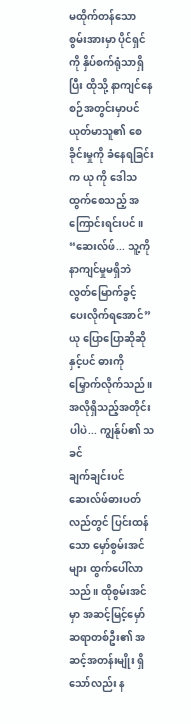မထိုက်တန်သော စွမ်းအားမှာ ပိုင်ရှင်ကို နှိပ်စက်ရုံသာရှိပြီး ထိုသို့ နာကျင်နေစဉ်အတွင်းမှာပင် ယုတ်မာသူ၏ စေခိုင်းမှုကို ခံနေရခြင်းက ယု ကို ဒေါသထွက်စေသည့် အကြောင်းရင်းပင်။
“ဆေးလ်ဖ်... သူ့ကို နာကျင်မှုမရှိဘဲ လွတ်မြောက်ခွင့် ပေးလိုက်ရအောင်”
ယု ပြောပြောဆိုဆိုနှင့်ပင် ဓားကို မြှောက်လိုက်သည်။
အလိုရှိသည့်အတိုင်းပါပဲ... ကျွန်ုပ်၏ သခင်
ချက်ချင်းပင် ဆေးလ်ဖ်ဓားပတ်လည်တွင် ပြင်းထန်သော မှော်စွမ်းအင်များ ထွက်ပေါ်လာသည်။ ထိုစွမ်းအင်မှာ အဆင့်မြင့်မှော်ဆရာတစ်ဦး၏ အဆင့်အတန်းမျိုး ရှိသော်လည်း န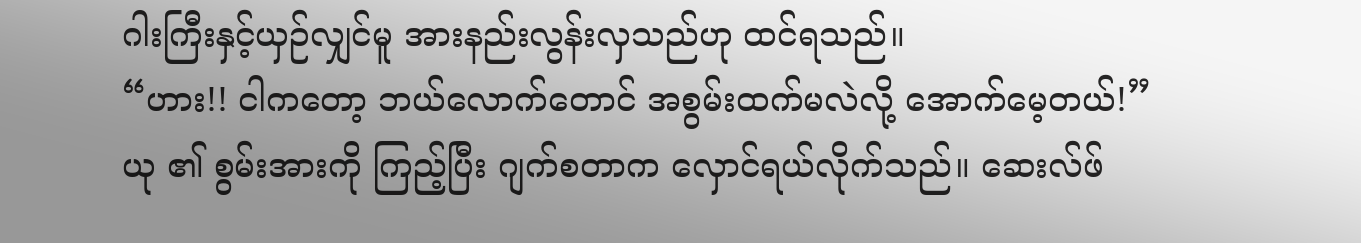ဂါးကြီးနှင့်ယှဉ်လျှင်မူ အားနည်းလွန်းလှသည်ဟု ထင်ရသည်။
“ဟား!! ငါကတော့ ဘယ်လောက်တောင် အစွမ်းထက်မလဲလို့ အောက်မေ့တယ်!”
ယု ၏ စွမ်းအားကို ကြည့်ပြီး ဂျက်စတာက လှောင်ရယ်လိုက်သည်။ ဆေးလ်ဖ်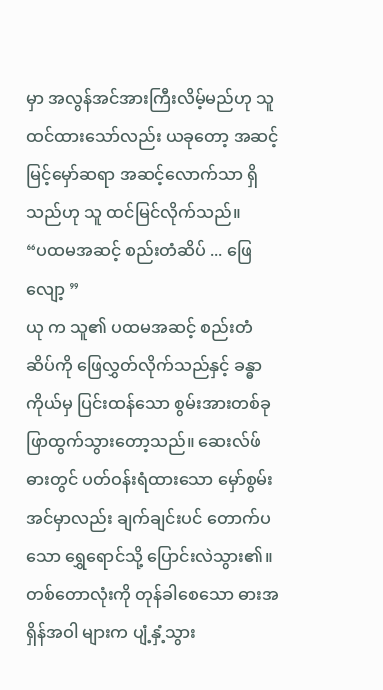မှာ အလွန်အင်အားကြီးလိမ့်မည်ဟု သူ ထင်ထားသော်လည်း ယခုတော့ အဆင့်မြင့်မှော်ဆရာ အဆင့်လောက်သာ ရှိသည်ဟု သူ ထင်မြင်လိုက်သည်။
“ပထမအဆင့် စည်းတံဆိပ် ... ဖြေ လျော့ ”
ယု က သူ၏ ပထမအဆင့် စည်းတံဆိပ်ကို ဖြေလွှတ်လိုက်သည်နှင့် ခန္ဓာကိုယ်မှ ပြင်းထန်သော စွမ်းအားတစ်ခု ဖြာထွက်သွားတော့သည်။ ဆေးလ်ဖ်ဓားတွင် ပတ်ဝန်းရံထားသော မှော်စွမ်းအင်မှာလည်း ချက်ချင်းပင် တောက်ပသော ရွှေရောင်သို့ ပြောင်းလဲသွား၏။ တစ်တောလုံးကို တုန်ခါစေသော ဓားအရှိန်အဝါ များက ပျံ့နှံ့သွား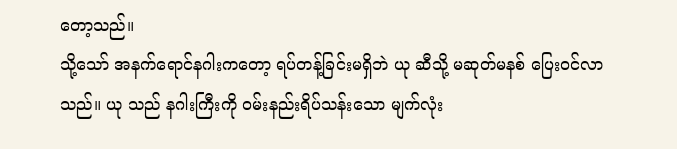တော့သည်။
သို့သော် အနက်ရောင်နဂါးကတော့ ရပ်တန့်ခြင်းမရှိဘဲ ယု ဆီသို့ မဆုတ်မနစ် ပြေးဝင်လာသည်။ ယု သည် နဂါးကြီးကို ဝမ်းနည်းရိပ်သန်းသော မျက်လုံး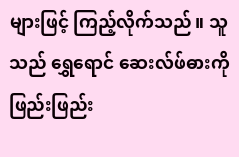များဖြင့် ကြည့်လိုက်သည်။ သူသည် ရွှေရောင် ဆေးလ်ဖ်ဓားကို ဖြည်းဖြည်း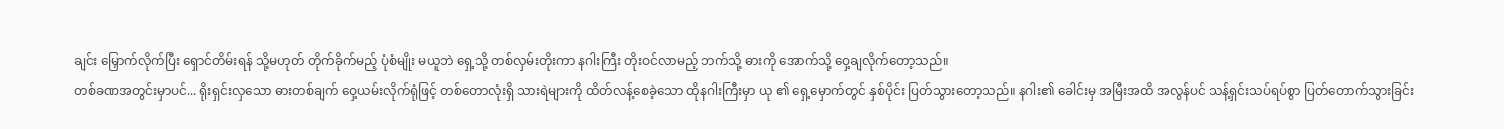ချင်း မြှောက်လိုက်ပြီး ရှောင်တိမ်းရန် သို့မဟုတ် တိုက်ခိုက်မည့် ပုံစံမျိုး မယူဘဲ ရှေ့သို့ တစ်လှမ်းတိုးကာ နဂါးကြီး တိုးဝင်လာမည့် ဘက်သို့ ဓားကို အောက်သို့ ဝှေ့ချလိုက်တော့သည်။
တစ်ခဏအတွင်းမှာပင်... ရိုးရှင်းလှသော ဓားတစ်ချက် ဝှေ့ယမ်းလိုက်ရုံဖြင့် တစ်တောလုံးရှိ သားရဲများကို ထိတ်လန့်စေခဲ့သော ထိုနဂါးကြီးမှာ ယု ၏ ရှေ့မှောက်တွင် နှစ်ပိုင်း ပြတ်သွားတော့သည်။ နဂါး၏ ခေါင်းမှ အမြီးအထိ အလွန်ပင် သန့်ရှင်းသပ်ရပ်စွာ ပြတ်တောက်သွားခြင်း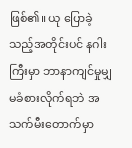ဖြစ်၏။ ယု ပြောခဲ့သည့်အတိုင်းပင် နဂါးကြီးမှာ ဘာနာကျင်မှုမျှ မခံစားလိုက်ရဘဲ အသက်မီးတောက်မှာ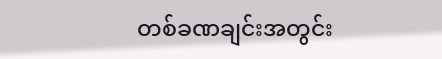တစ်ခဏချင်းအတွင်း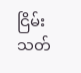ငြိမ်းသတ်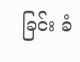ခြင်း ခံ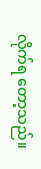လိုက်ရ တော့သည်။